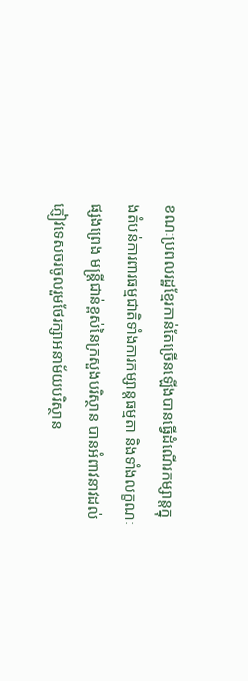ខណៈប្រពលរដ្ឋខ្មែរកាន់តែច្រើនឡើងបានធ្វើដំណើរកម្សាន្តក្នុងតំបន់ការពារធម្មជាតិទាំងការកម្សាន្តធម្មតា និងទាំងលក្ខណៈផ្សងព្រេង មន្ត្រីជាន់ខ្ពស់នៃក្រសួងបរិស្ថាន បានអំពាវនាវដល់ភ្ញៀវទេសចរចូលរួមថែរក្សាអនាម័យបរិស្ថាន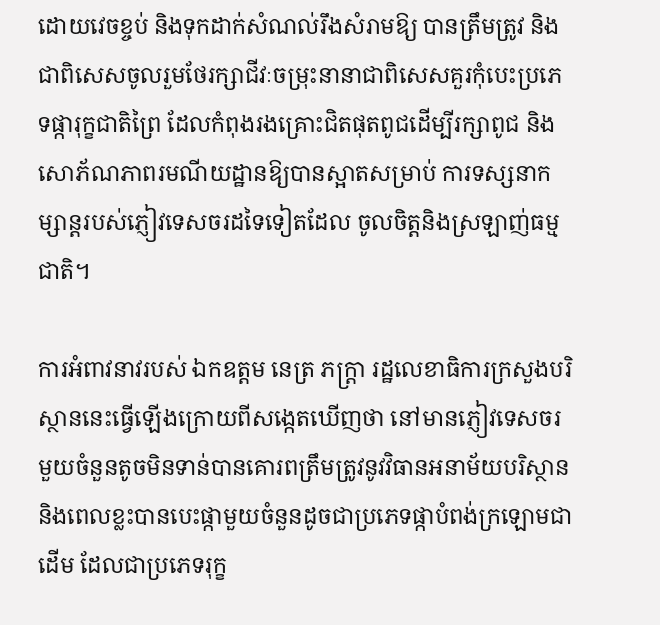ដោយវេចខ្ចប់ និងទុកដាក់សំណល់រឹងសំរាមឱ្យ បានត្រឹមត្រូវ និងជាពិសេសចូលរួមថែរក្សាជីវៈចម្រុះនានាជាពិសេសគួរកុំបេះប្រភេទផ្ការុក្ខជាតិព្រៃ ដែលកំពុងរងគ្រោះជិតផុតពូជដើម្បីរក្សាពូជ និងសោភ័ណភាពរមណីយដ្ឋានឱ្យបានស្អាតសម្រាប់ ការទស្សនាកម្សាន្តរបស់ភ្ញៀវទេសចរដទៃទៀតដែល ចូលចិត្តនិងស្រឡាញ់ធម្មជាតិ។

ការអំពាវនាវរបស់ ឯកឧត្តម នេត្រ ភក្ត្រា រដ្ឋលេខាធិការក្រសួងបរិស្ថាននេះធ្វើឡើងក្រោយពីសង្កេតឃើញថា នៅមានភ្ញៀវទេសចរមួយចំនួនតូចមិនទាន់បានគោរពត្រឹមត្រូវនូវវិធានអនាម័យបរិស្ថាន និងពេលខ្លះបានបេះផ្កាមួយចំនួនដូចជាប្រភេទផ្កាបំពង់ក្រឡោមជាដើម ដែលជាប្រភេទរុក្ខ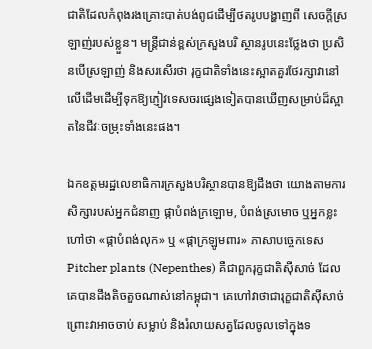ជាតិដែលកំពុងរងគ្រោះបាត់បង់ពូជដើម្បីថតរូបបង្ហាញពី សេចក្តីស្រឡាញ់របស់ខ្លួន។ មន្ត្រីជាន់ខ្ពស់ក្រសួងបរិ ស្ថានរូបនេះថ្លែងថា ប្រសិនបើស្រឡាញ់ និងសរសើរថា រុក្ខជាតិទាំងនេះស្អាតគួរថែរក្សាវានៅលើដើមដើម្បីទុកឱ្យភ្ញៀវទេសចរផ្សេងទៀតបានឃើញសម្រាប់ដ៏ស្អាតនៃជីវៈចម្រុះទាំងនេះផង។

ឯកឧត្តមរដ្ឋលេខាធិការក្រសួងបរិស្ថានបានឱ្យដឹងថា យោងតាមការសិក្សារបស់អ្នកជំនាញ ផ្កាបំពង់ក្រឡោម, បំពង់ស្រមោច ឬអ្នកខ្លះហៅថា «ផ្កាបំពង់លុក» ឬ «ផ្កាក្រឡូមពារ» ភាសាបច្ចេកទេស Pitcher plants (Nepenthes) គឺជាពួករុក្ខជាតិស៊ីសាច់ ដែលគេបានដឹងតិចតួចណាស់នៅកម្ពុជា។ គេហៅវាថាជារុក្ខជាតិស៊ីសាច់ព្រោះវាអាចចាប់ សម្លាប់ និងរំលាយសត្វដែលចូលទៅក្នុងទ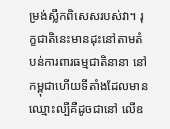ម្រង់ស្លឹកពិសេសរបស់វា។ រុក្ខជាតិនេះមានដុះនៅតាមតំបន់ការពារធម្មជាតិនានា នៅកម្ពុជាហើយទីតាំងដែលមានឈ្មោះល្បីគឺដូចជានៅ លើឧ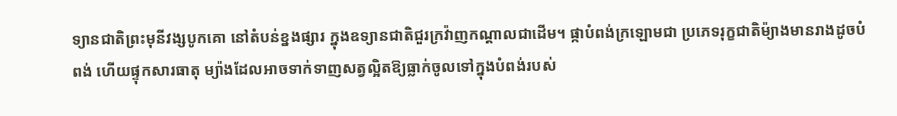ទ្យានជាតិព្រះមុនីវង្សបូកគោ នៅតំបន់ខ្នងផ្សារ ក្នុងឧទ្យានជាតិជួរក្រវ៉ាញកណ្តាលជាដើម។ ផ្កាបំពង់ក្រឡោមជា ប្រភេទរុក្ខជាតិម៉្យាងមានរាងដូចបំពង់ ហើយផ្ទុកសារធាតុ ម្យ៉ាងដែលអាចទាក់ទាញសត្វល្អិតឱ្យធ្លាក់ចូលទៅក្នុងបំពង់របស់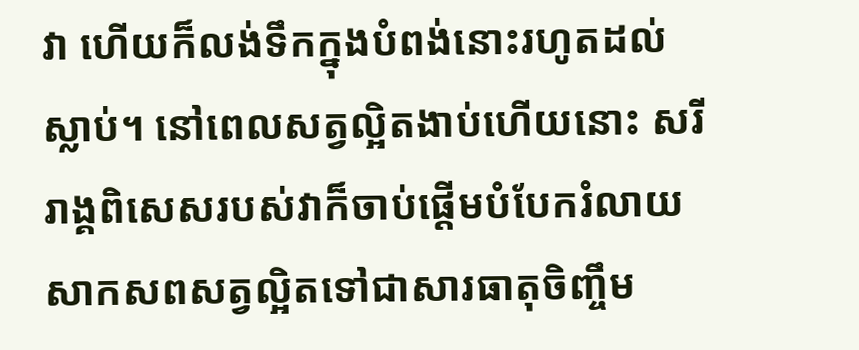វា ហើយក៏លង់ទឹកក្នុងបំពង់នោះរហូតដល់ស្លាប់។ នៅពេលសត្វល្អិតងាប់ហើយនោះ សរីរាង្គពិសេសរបស់វាក៏ចាប់ផ្ដើមបំបែករំលាយសាកសពសត្វល្អិតទៅជាសារធាតុចិញ្ចឹម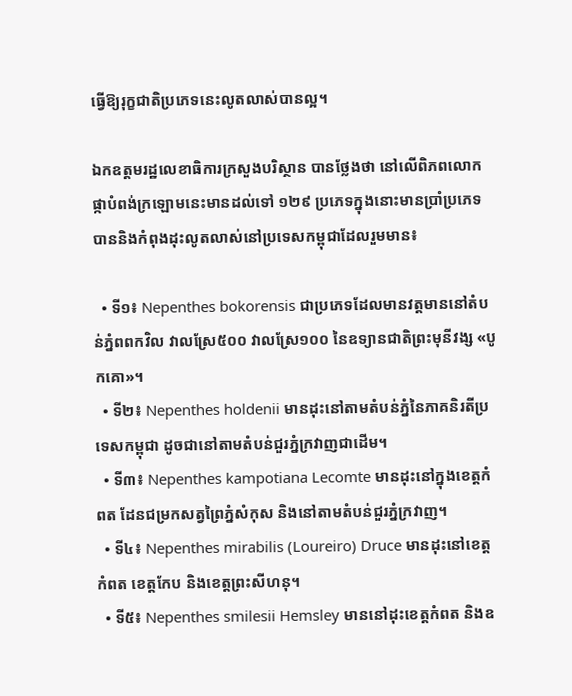ធ្វើឱ្យរុក្ខជាតិប្រភេទនេះលូតលាស់បានល្អ។

ឯកឧត្តមរដ្ឋលេខាធិការក្រសួងបរិស្ថាន បានថ្លែងថា នៅលើពិភពលោក ផ្កាបំពង់ក្រឡោមនេះមានដល់ទៅ ១២៩ ប្រភេទក្នុងនោះមានប្រាំប្រភេទបាននិងកំពុងដុះលូតលាស់នៅប្រទេសកម្ពុជាដែលរួមមាន៖

  • ទី១៖ Nepenthes bokorensis ជាប្រភេទដែលមានវត្តមាននៅតំបន់ភ្នំពពកវិល វាលស្រែ៥០០ វាលស្រែ១០០ នៃឧទ្យានជាតិព្រះមុនីវង្ស «បូកគោ»។
  • ទី២៖ Nepenthes holdenii មានដុះនៅតាមតំបន់ភ្នំនៃភាគនិរតីប្រទេសកម្ពុជា ដូចជានៅតាមតំបន់ជួរភ្នំក្រវាញជាដើម។
  • ទី៣៖ Nepenthes kampotiana Lecomte មានដុះនៅក្នុងខេត្តកំពត ដែនជម្រកសត្វព្រៃភ្នំសំកុស និងនៅតាមតំបន់ជួរភ្នំក្រវាញ។
  • ទី៤៖ Nepenthes mirabilis (Loureiro) Druce មានដុះនៅខេត្តកំពត ខេត្តកែប និងខេត្តព្រះសីហនុ។
  • ទី៥៖ Nepenthes smilesii Hemsley មាននៅដុះខេត្តកំពត និងឧ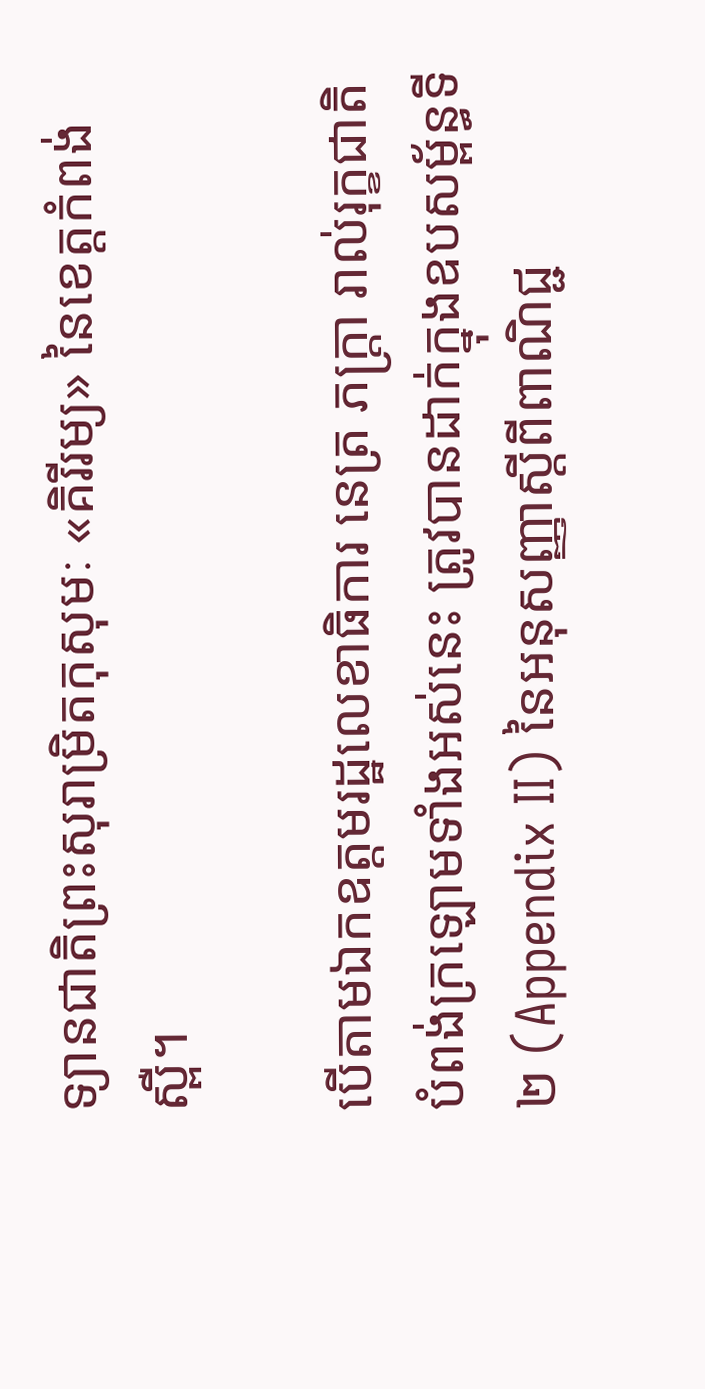ទ្យានជាតិព្រះសុរាម្រិតកុសុមៈ «គិរីរម្យ» នៃខេត្តកំពង់ស្ពឺ។

បើតាមឯកឧត្តមរដ្ឋលេខាធិការ នេត្រ ភក្ត្រា រាល់រុក្ខជាតិបំពង់ក្រឡោមទាំងអស់នេះ ត្រូវបានដាក់ក្នុងឧបសម្ព័ន្ធទី២ (Appendix II) នៃអនុសញ្ញាស្តីពីពាណិជ្ជ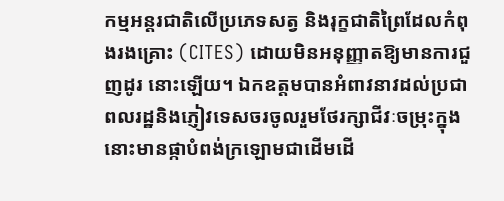កម្មអន្តរជាតិលើប្រភេទសត្វ និងរុក្ខជាតិព្រៃដែលកំពុងរងគ្រោះ (CITES) ដោយមិនអនុញ្ញាតឱ្យមានការជួញដូរ នោះឡើយ។ ឯកឧត្តមបានអំពាវនាវដល់ប្រជាពលរដ្ឋនិងភ្ញៀវទេសចរចូលរួមថែរក្សាជីវៈចម្រុះក្នុងនោះមានផ្កាបំពង់ក្រឡោមជាដើមដើ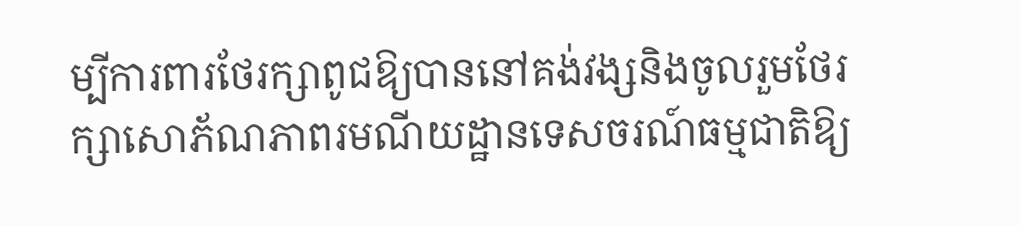ម្បីការពារថែរក្សាពូជឱ្យបាននៅគង់វង្សនិងចូលរួមថែរក្សាសោភ័ណភាពរមណីយដ្ឋានទេសចរណ៍ធម្មជាតិឱ្យ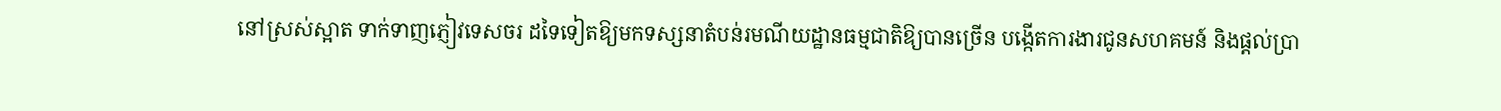នៅស្រស់ស្អាត ទាក់ទាញភ្ញៀវទេសចរ ដទៃទៀតឱ្យមកទស្សនាតំបន់រមណីយដ្ឋានធម្មជាតិឱ្យបានច្រើន បង្កើតការងារជូនសហគមន៍ និងផ្តល់ប្រា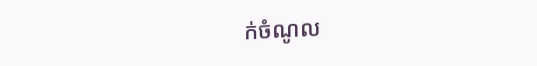ក់ចំណូល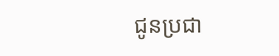ជូនប្រជា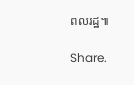ពលរដ្ឋ៕

Share.